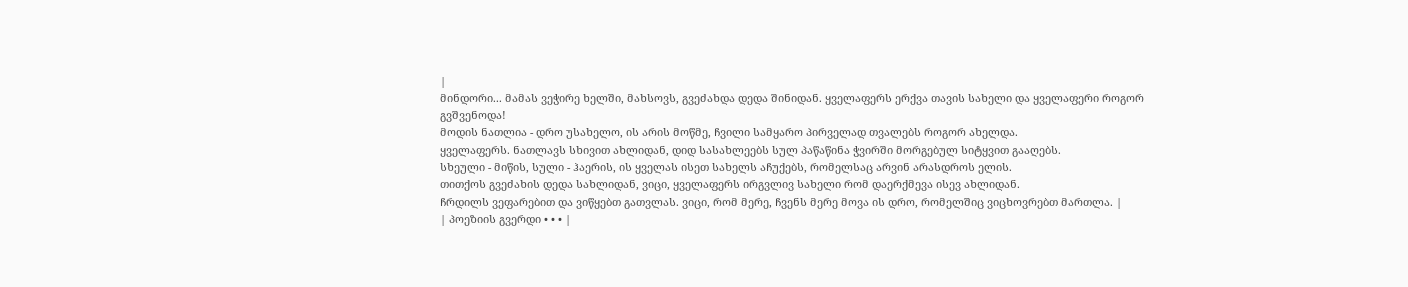|
მინდორი... მამას ვეჭირე ხელში, მახსოვს, გვეძახდა დედა შინიდან. ყველაფერს ერქვა თავის სახელი და ყველაფერი როგორ გვშვენოდა!
მოდის ნათლია - დრო უსახელო, ის არის მოწმე, ჩვილი სამყარო პირველად თვალებს როგორ ახელდა.
ყველაფერს. ნათლავს სხივით ახლიდან, დიდ სასახლეებს სულ პაწაწინა ჭვირში მორგებულ სიტყვით გააღებს.
სხეული - მიწის, სული - ჰაერის, ის ყველას ისეთ სახელს აჩუქებს, რომელსაც არვინ არასდროს ელის.
თითქოს გვეძახის დედა სახლიდან, ვიცი, ყველაფერს ირგვლივ სახელი რომ დაერქმევა ისევ ახლიდან.
ჩრდილს ვეფარებით და ვიწყებთ გათვლას. ვიცი, რომ მერე, ჩვენს მერე მოვა ის დრო, რომელშიც ვიცხოვრებთ მართლა. |
| პოეზიის გვერდი • • • |